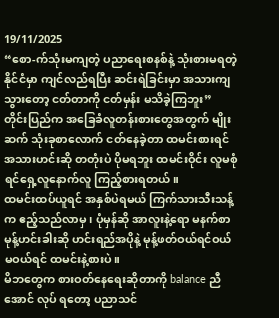19/11/2025
“စော-က်သုံးမကျတဲ့ ပညာရေးစနစ်နဲ့ သုံးစားမရတဲ့ နိုင်ငံမှာ ကျင်လည်ရပြီး ဆင်းရဲခြင်းမှာ အသားကျသွားတော့ ငတ်တာကို ငတ်မှန်း မသိခဲ့ကြဘူး”
တိုင်းပြည်က အခြေခံလူတန်းစားတွေအတွက် မျိုးဆက် သုံးခုစာလောက် ငတ်နေခဲ့တာ ထမင်းစားရင် အသားဟင်းဆို တတုံးပဲ ပိုမရဘူး ထမင်းဝိုင်း လူမစုံရင်ရှေ့လူနောက်လူ ကြည့်စားရတယ်။
ထမင်းထပ်ယူရင် အနှစ်ပဲရမယ် ကြက်သားသီးသန့်က ဧည့်သည်လာမှ ၊ ပုံမှန်ဆို အာလူးနဲ့ရော မနက်စာ မုန့်ဟင်းခါးဆို ဟင်းရည်အပိုနဲ့ မုန့်ဖတ်ဝယ်ရင်ဝယ် မဝယ်ရင် ထမင်းနဲ့စားပဲ။
မိဘတွေက စားဝတ်နေရေးဆိုတာကို balance ညီအောင် လုပ် ရတော့ ပညာသင်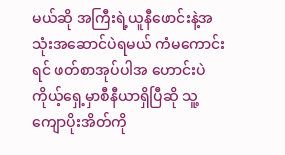မယ်ဆို အကြီးရဲ့ယူနီဖောင်းနဲ့အသုံးအဆောင်ပဲရမယ် ကံမကောင်းရင် ဖတ်စာအုပ်ပါအ ဟောင်းပဲ ကိုယ့်ရှေ့မှာစီနီယာရှိပြီဆို သူ့ကျောပိုးအိတ်ကို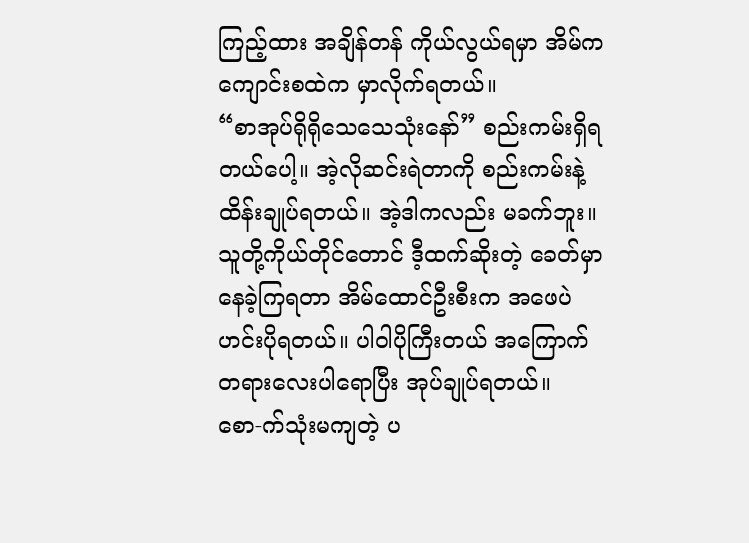ကြည့်ထား အချိန်တန် ကိုယ်လွယ်ရမှာ အိမ်က ကျောင်းစထဲက မှာလိုက်ရတယ်။
“စာအုပ်ရိုရိုသေသေသုံးနော်” စည်းကမ်းရှိရတယ်ပေါ့။ အဲ့လိုဆင်းရဲတာကို စည်းကမ်းနဲ့ ထိန်းချုပ်ရတယ်။ အဲ့ဒါကလည်း မခက်ဘူး။
သူတို့ကိုယ်တိုင်တောင် ဒီ့ထက်ဆိုးတဲ့ ခေတ်မှာနေခဲ့ကြရတာ အိမ်ထောင်ဦးစီးက အဖေပဲ ဟင်းပိုရတယ်။ ပါဝါပိုကြီးတယ် အကြောက်တရားလေးပါရောပြီး အုပ်ချုပ်ရတယ်။
စော-က်သုံးမကျတဲ့ ပ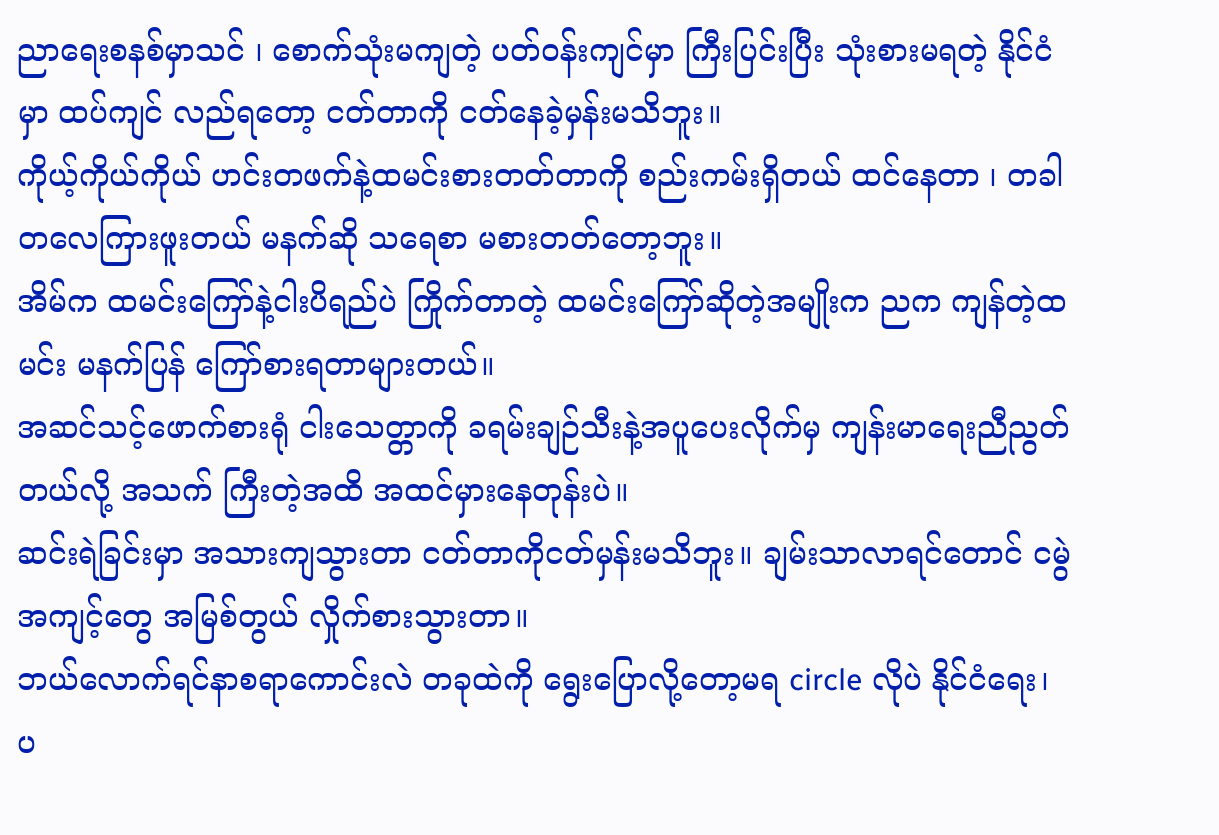ညာရေးစနစ်မှာသင် ၊ စောက်သုံးမကျတဲ့ ပတ်ဝန်းကျင်မှာ ကြီးပြင်းပြီး သုံးစားမရတဲ့ နိုင်ငံမှာ ထပ်ကျင် လည်ရတော့ ငတ်တာကို ငတ်နေခဲ့မှန်းမသိဘူး။
ကိုယ့်ကိုယ်ကိုယ် ဟင်းတဖက်နဲ့ထမင်းစားတတ်တာကို စည်းကမ်းရှိတယ် ထင်နေတာ ၊ တခါတလေကြားဖူးတယ် မနက်ဆို သရေစာ မစားတတ်တော့ဘူး။
အိမ်က ထမင်းကြော်နဲ့ငါးပိရည်ပဲ ကြိုက်တာတဲ့ ထမင်းကြော်ဆိုတဲ့အမျိုးက ညက ကျန်တဲ့ထမင်း မနက်ပြန် ကြော်စားရတာများတယ်။
အဆင်သင့်ဖောက်စားရုံ ငါးသေတ္တာကို ခရမ်းချဉ်သီးနဲ့အပူပေးလိုက်မှ ကျန်းမာရေးညီညွတ်တယ်လို့ အသက် ကြီးတဲ့အထိ အထင်မှားနေတုန်းပဲ။
ဆင်းရဲခြင်းမှာ အသားကျသွားတာ ငတ်တာကိုငတ်မှန်းမသိဘူး။ ချမ်းသာလာရင်တောင် ငမွဲအကျင့်တွေ အမြစ်တွယ် လှိုက်စားသွားတာ။
ဘယ်လောက်ရင်နာစရာကောင်းလဲ တခုထဲကို ရွေးပြောလို့တော့မရ circle လိုပဲ နိုင်ငံရေး၊ ပ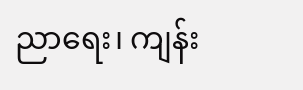ညာရေး၊ ကျန်း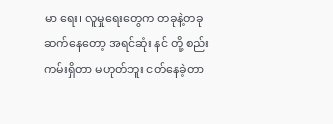မာ ရေး၊ လူမှုရေးတွေက တခုနဲ့တခု ဆက်နေတော့ အရင်ဆုံး နင် တို့ စည်းကမ်းရှိတာ မဟုတ်ဘူး ငတ်နေခဲ့တာ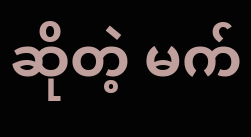ဆိုတဲ့ မက်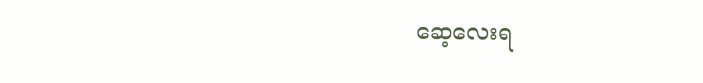ဆေ့လေးရ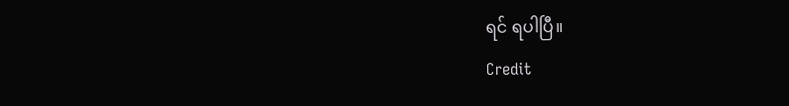ရင် ရပါပြီ။
Credit